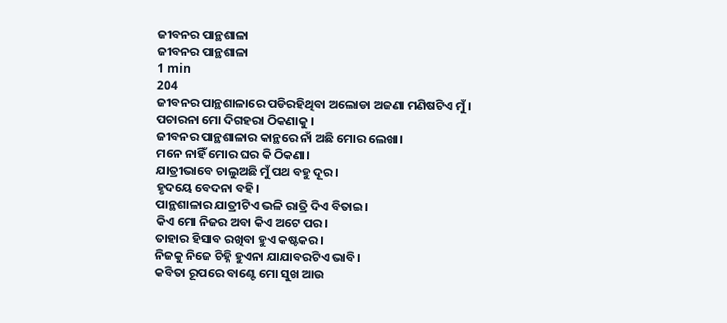ଜୀବନର ପାନ୍ଥଶାଳା
ଜୀବନର ପାନ୍ଥଶାଳା
1 min
204
ଜୀବନର ପାନ୍ଥଶାଳାରେ ପଡିରହିଥିବା ଅଲୋଡା ଅଜଣା ମଣିଷଟିଏ ମୁଁ।
ପଚାରନା ମୋ ଦିଗହରା ଠିକଣାକୁ ।
ଜୀବନର ପାନ୍ଥଶାଳାର କାନ୍ଥରେ ନାଁ ଅଛି ମୋର ଲେଖା।
ମନେ ନାହିଁ ମୋର ଘର କି ଠିକଣା।
ଯାତ୍ରୀଭାବେ ଚାଲୁଅଛି ମୁଁ ପଥ ବହୁ ଦୂର।
ହୃଦୟେ ବେଦନା ବହି।
ପାନ୍ଥଶାଳାର ଯାତ୍ରୀଟିଏ ଭଳି ରାତ୍ରି ଦିଏ ବିତାଇ।
କିଏ ମୋ ନିଜର ଅବା କିଏ ଅଟେ ପର।
ତାହାର ହିସାବ ରଖିବା ହୁଏ କଷ୍ଟକର।
ନିଜକୁ ନିଜେ ଚିହ୍ନି ହୁଏନା ଯାଯାବରଟିଏ ଭାବି।
କବିତା ରୂପରେ ବାଣ୍ଟେ ମୋ ସୁଖ ଆଉ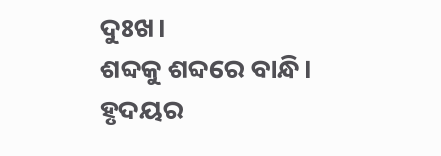ଦୁଃଖ।
ଶବ୍ଦକୁ ଶବ୍ଦରେ ବାନ୍ଧି।
ହୃଦୟର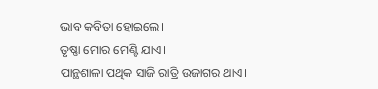ଭାବ କବିତା ହୋଇଲେ।
ତୃଷ୍ଣା ମୋର ମେଣ୍ଟି ଯାଏ।
ପାନ୍ଥଶାଳା ପଥିକ ସାଜି ରାତ୍ରି ଉଜାଗର ଥାଏ।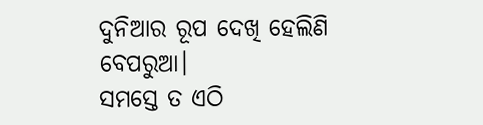ଦୁନିଆର ରୂପ ଦେଖି ହେଲିଣି ବେପରୁଆ।
ସମସ୍ତେ ତ ଏଠି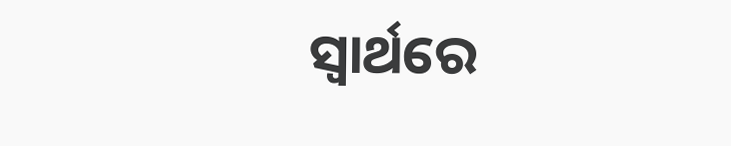ସ୍ୱାର୍ଥରେ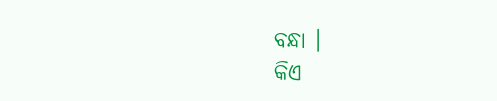ବନ୍ଧା ।
କିଏ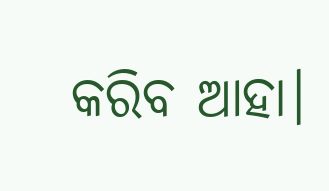କରିବ ଆହା।